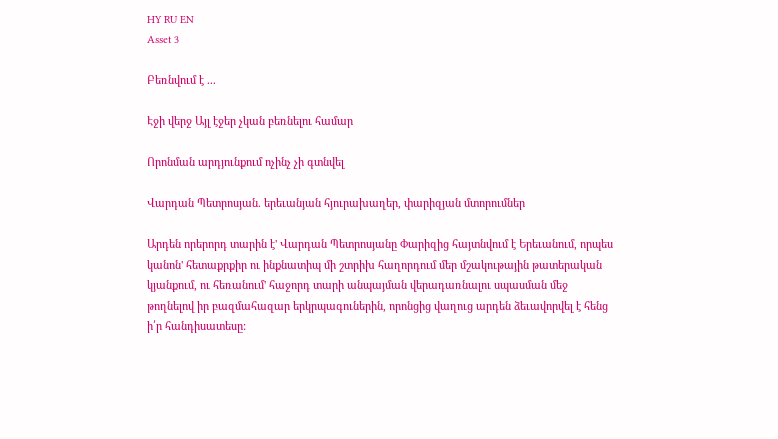HY RU EN
Asset 3

Բեռնվում է ...

Էջի վերջ Այլ էջեր չկան բեռնելու համար

Որոնման արդյունքում ոչինչ չի գտնվել

Վարդան Պետրոսյան. երեւանյան հյուրախաղեր, փարիզյան մտորումներ

Արդեն որերորդ տարին է' Վարդան Պետրոսյանը Փարիզից հայտնվում է Երեւանում, որպես կանոն' հետաքրքիր ու ինքնատիպ մի շտրիխ հաղորդում մեր մշակութային թատերական կյանքում, ու հեռանում' հաջորդ տարի անպայման վերադառնալու սպասման մեջ թողնելով իր բազմահազար երկրպագուներին, որոնցից վաղուց արդեն ձեւավորվել է հենց ի՛ր հանդիսատեսը: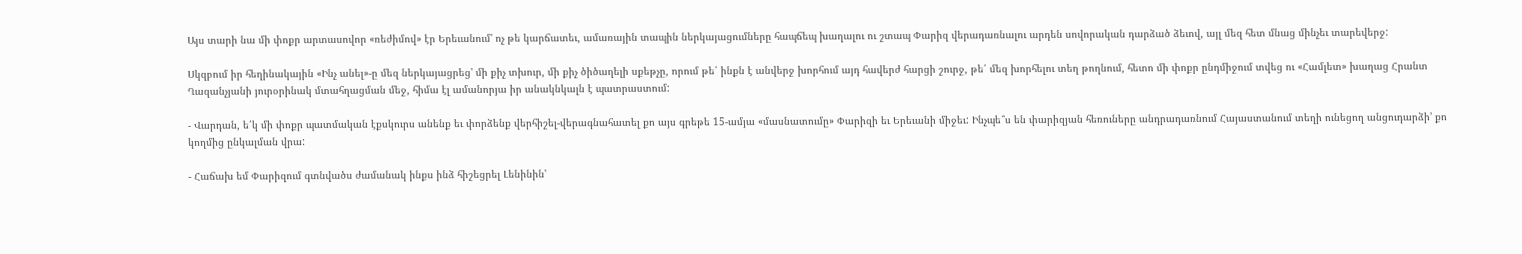Այս տարի նա մի փոքր արտասովոր «ռեժիմով» էր Երեւանում' ոչ թե կարճատեւ, ամառային տապին ներկայացումները հապճեպ խաղալու ու շտապ Փարիզ վերադառնալու արդեն սովորական դարձած ձեւով, այլ մեզ հետ մնաց մինչեւ տարեվերջ:

Սկզբում իր հեղինակային «Ինչ անել»-ը մեզ ներկայացրեց' մի քիչ տխուր, մի քիչ ծիծաղելի սքեթչը, որում թե՛ ինքն է անվերջ խորհում այդ հավերժ հարցի շուրջ, թե՛ մեզ խորհելու տեղ թողնում, հետո մի փոքր ընդմիջում տվեց ու «Համլետ» խաղաց Հրանտ Ղազանչյանի յուրօրինակ մտահղացման մեջ, հիմա էլ ամանորյա իր անակնկալն է պատրաստում:

- Վարդան, ե՛կ մի փոքր պատմական էքսկուրս անենք եւ փորձենք վերհիշել-վերագնահատել քո այս գրեթե 15-ամյա «մասնատումը» Փարիզի եւ Երեւանի միջեւ: Ինչպե՞ս են փարիզյան հեռուները անդրադառնում Հայաստանում տեղի ունեցող անցուդարձի' քո կողմից ընկալման վրա:

- Հաճախ եմ Փարիզում գտնվածս ժամանակ ինքս ինձ հիշեցրել Լենինին'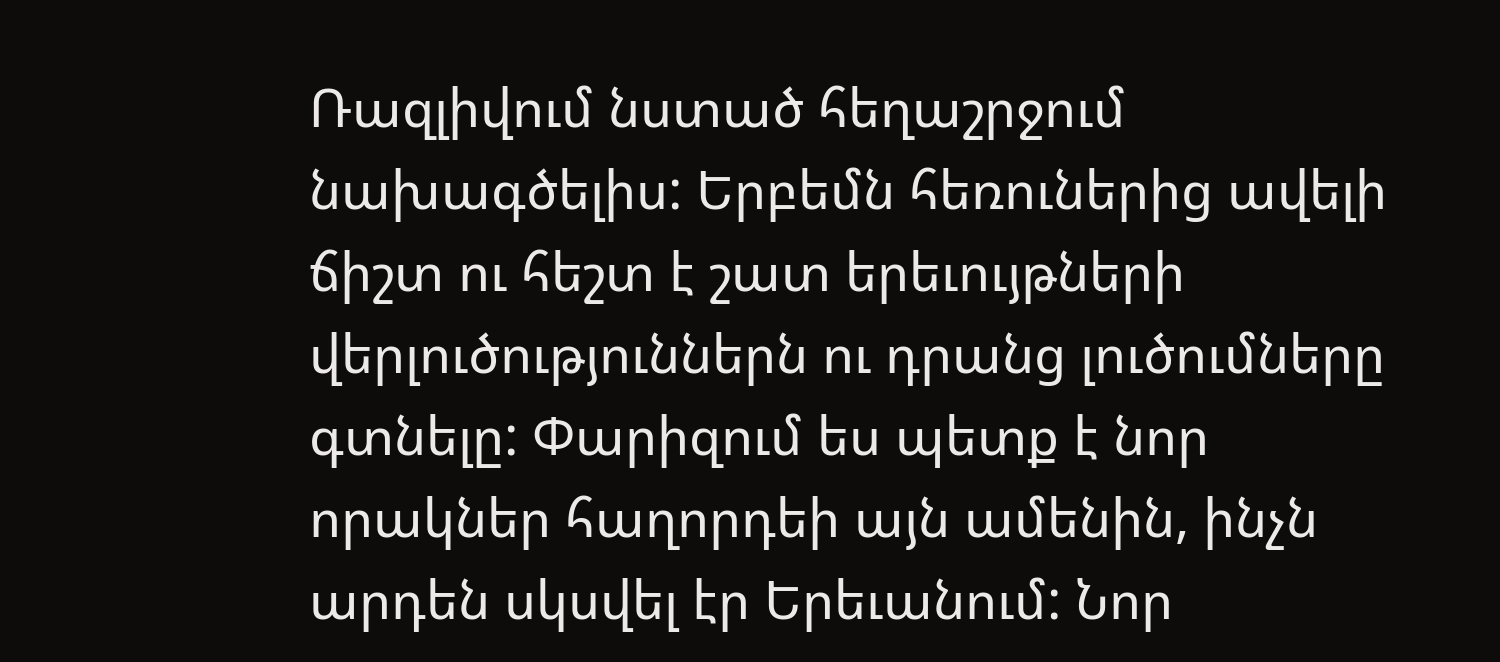Ռազլիվում նստած հեղաշրջում նախագծելիս: Երբեմն հեռուներից ավելի ճիշտ ու հեշտ է շատ երեւույթների վերլուծություններն ու դրանց լուծումները գտնելը: Փարիզում ես պետք է նոր որակներ հաղորդեի այն ամենին, ինչն արդեն սկսվել էր Երեւանում: Նոր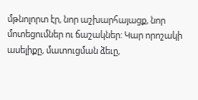մթնոլորտ էր, նոր աշխարհայացք, նոր մոտեցումներ ու ճաշակներ: Կար որոշակի ասելիքը, մատուցման ձեւը,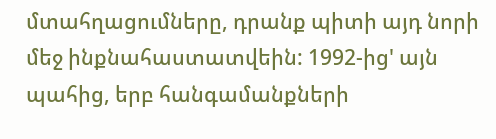մտահղացումները, դրանք պիտի այդ նորի մեջ ինքնահաստատվեին: 1992-ից' այն պահից, երբ հանգամանքների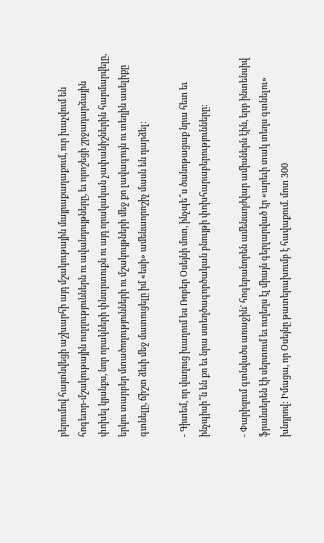բերումով հայտնվեցի աշխարհի այդ մշակութային մայրաքաղաքում, ուր խաչվում են հոգեւոր-մշակութային ուղղություններն ու ավանդույթները, եւ որոշեցի շրջադարձային փոխել կյանքս, նոր որակների փնտրտուքն ու այդ որակական չափանիշներին հարմարվելը, երկու տարբեր մտածողությունների ու մշակույթների մեջ քո լավագույն ու տեղին ասելիքը գտնելը, ճիշտ ձեւի մեջ մատուցելը իմ «եսի» ամենաորոշիչ մասն են դարձել:

- Գիտեմ, որ վաղուց խաղում ես Ռոբեր Օսեյնի մոտ, ինչպե՞ս ծանոթացաք նրա հետ եւ ինչպիսի՞ն են քո եւ նրա ստեղծագործական բնույթի փոխհարաբերությունները:

- Փարիզում գտնվածս առաջին' հոգեբանորեն ամենադժվար ամիսներն էին, երբ ինտենսիվ ֆրանսերեն էի սերտում եւ ուղեղս էլ միայն գերլարված էր «արեւի տակ տեղս գտնելու» խնդրով: Իմացա, որ Օսեյնը թատերախումբ է հավաքում. մոտ 300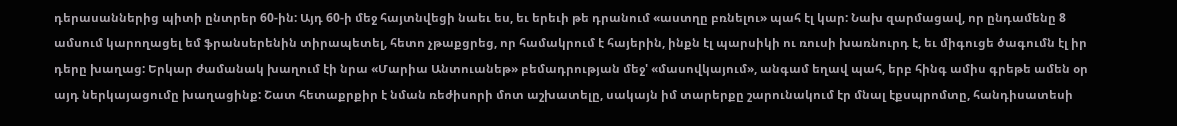դերասաններից պիտի ընտրեր 60-ին: Այդ 60-ի մեջ հայտնվեցի նաեւ ես, եւ երեւի թե դրանում «աստղը բռնելու» պահ էլ կար: Նախ զարմացավ, որ ընդամենը 8 ամսում կարողացել եմ ֆրանսերենին տիրապետել, հետո չթաքցրեց, որ համակրում է հայերին, ինքն էլ պարսիկի ու ռուսի խառնուրդ է, եւ միգուցե ծագումն էլ իր դերը խաղաց: Երկար ժամանակ խաղում էի նրա «Մարիա Անտուանեթ» բեմադրության մեջ' «մասովկայում», անգամ եղավ պահ, երբ հինգ ամիս գրեթե ամեն օր այդ ներկայացումը խաղացինք: Շատ հետաքրքիր է նման ռեժիսորի մոտ աշխատելը, սակայն իմ տարերքը շարունակում էր մնալ էքսպրոմտը, հանդիսատեսի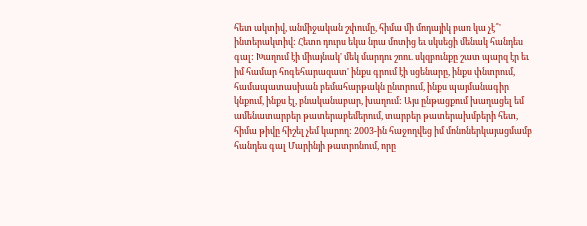հետ ակտիվ, անմիջական շփումը, հիմա մի մոդայիկ բառ կա չէ՞' ինտերակտիվ: Հետո դուրս եկա նրա մոտից եւ սկսեցի մենակ հանդես գալ: Խաղում էի միայնակ' մեկ մարդու շոու. սկզբունքը շատ պարզ էր եւ իմ համար հոգեհարազատ' ինքս գրում էի սցենարը, ինքս փնտրում, համապատասխան բեմահարթակն ընտրում, ինքս պայմանագիր կնքում, ինքս էլ, բնականաբար, խաղում: Այս ընթացքում խաղացել եմ ամենատարբեր թատերաբեմերում, տարբեր թատերախմբերի հետ, հիմա թիվը հիշել չեմ կարող: 2003-ին հաջողվեց իմ մոնոներկայացմամբ հանդես գալ Մարինյի թատրոնում, որը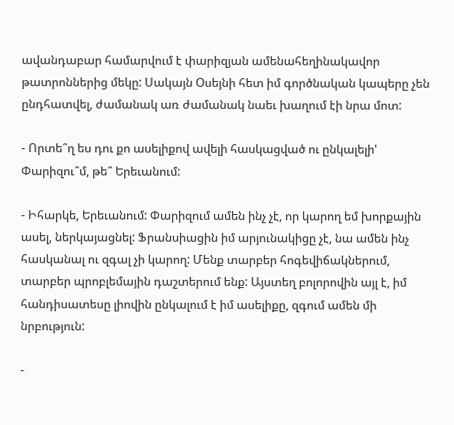ավանդաբար համարվում է փարիզյան ամենահեղինակավոր թատրոններից մեկը: Սակայն Օսեյնի հետ իմ գործնական կապերը չեն ընդհատվել, ժամանակ առ ժամանակ նաեւ խաղում էի նրա մոտ:

- Որտե՞ղ ես դու քո ասելիքով ավելի հասկացված ու ընկալելի' Փարիզու՞մ, թե՞ Երեւանում:

- Իհարկե, Երեւանում: Փարիզում ամեն ինչ չէ, որ կարող եմ խորքային ասել, ներկայացնել: Ֆրանսիացին իմ արյունակիցը չէ, նա ամեն ինչ հասկանալ ու զգալ չի կարող: Մենք տարբեր հոգեվիճակներում, տարբեր պրոբլեմային դաշտերում ենք: Այստեղ բոլորովին այլ է, իմ հանդիսատեսը լիովին ընկալում է իմ ասելիքը, զգում ամեն մի նրբություն:

-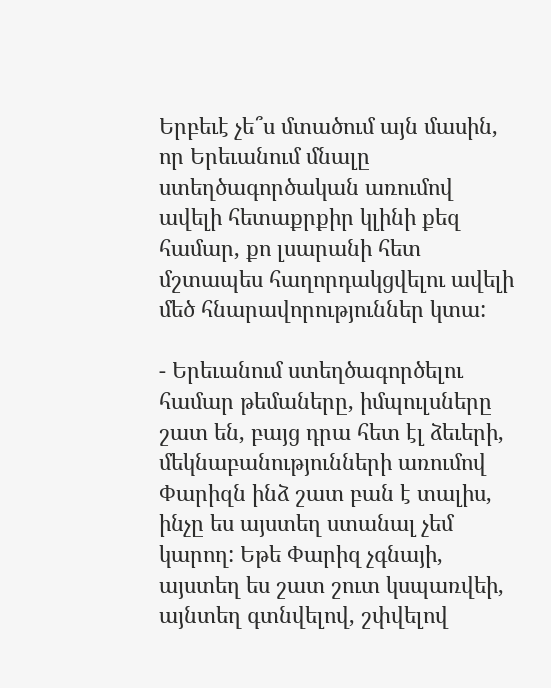Երբեւէ չե՞ս մտածում այն մասին, որ Երեւանում մնալը ստեղծագործական առումով ավելի հետաքրքիր կլինի քեզ համար, քո լսարանի հետ մշտապես հաղորդակցվելու ավելի մեծ հնարավորություններ կտա:

- Երեւանում ստեղծագործելու համար թեմաները, իմպուլսները շատ են, բայց դրա հետ էլ ձեւերի, մեկնաբանությունների առումով Փարիզն ինձ շատ բան է տալիս, ինչը ես այստեղ ստանալ չեմ կարող: Եթե Փարիզ չգնայի, այստեղ ես շատ շուտ կսպառվեի, այնտեղ գտնվելով, շփվելով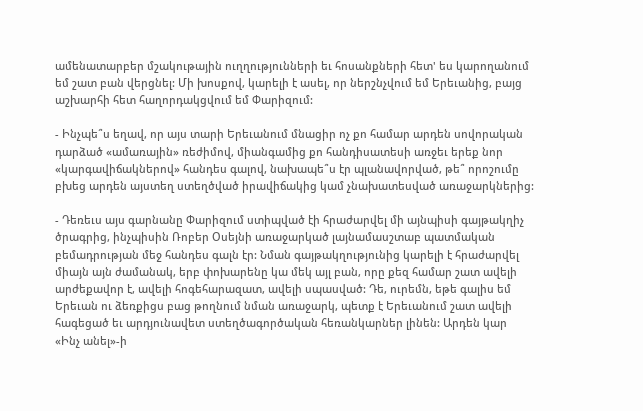ամենատարբեր մշակութային ուղղությունների եւ հոսանքների հետ' ես կարողանում եմ շատ բան վերցնել: Մի խոսքով, կարելի է ասել, որ ներշնչվում եմ Երեւանից, բայց աշխարհի հետ հաղորդակցվում եմ Փարիզում:

- Ինչպե՞ս եղավ, որ այս տարի Երեւանում մնացիր ոչ քո համար արդեն սովորական դարձած «ամառային» ռեժիմով, միանգամից քո հանդիսատեսի առջեւ երեք նոր «կարգավիճակներով» հանդես գալով, նախապե՞ս էր պլանավորված, թե՞ որոշումը բխեց արդեն այստեղ ստեղծված իրավիճակից կամ չնախատեսված առաջարկներից:

- Դեռեւս այս գարնանը Փարիզում ստիպված էի հրաժարվել մի այնպիսի գայթակղիչ ծրագրից, ինչպիսին Ռոբեր Օսեյնի առաջարկած լայնամասշտաբ պատմական բեմադրության մեջ հանդես գալն էր: Նման գայթակղությունից կարելի է հրաժարվել միայն այն ժամանակ, երբ փոխարենը կա մեկ այլ բան, որը քեզ համար շատ ավելի արժեքավոր է, ավելի հոգեհարազատ, ավելի սպասված: Դե, ուրեմն, եթե գալիս եմ Երեւան ու ձեռքիցս բաց թողնում նման առաջարկ, պետք է Երեւանում շատ ավելի հագեցած եւ արդյունավետ ստեղծագործական հեռանկարներ լինեն: Արդեն կար «Ինչ անել»-ի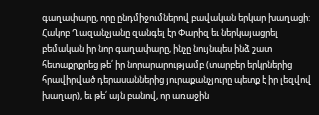գաղափարը, որը ընդմիջումներով բավական երկար խաղացի: Հակոբ Ղազանչյանը զանգել էր Փարիզ եւ ներկայացրել բեմական իր նոր գաղափարը, ինչը նույնպես ինձ շատ հետաքրքրեց թե՛ իր նորարարությամբ (տարբեր երկրներից հրավիրված դերասաններից յուրաքանչյուրը պետք է իր լեզվով խաղար), եւ թե՛ այն բանով, որ առաջին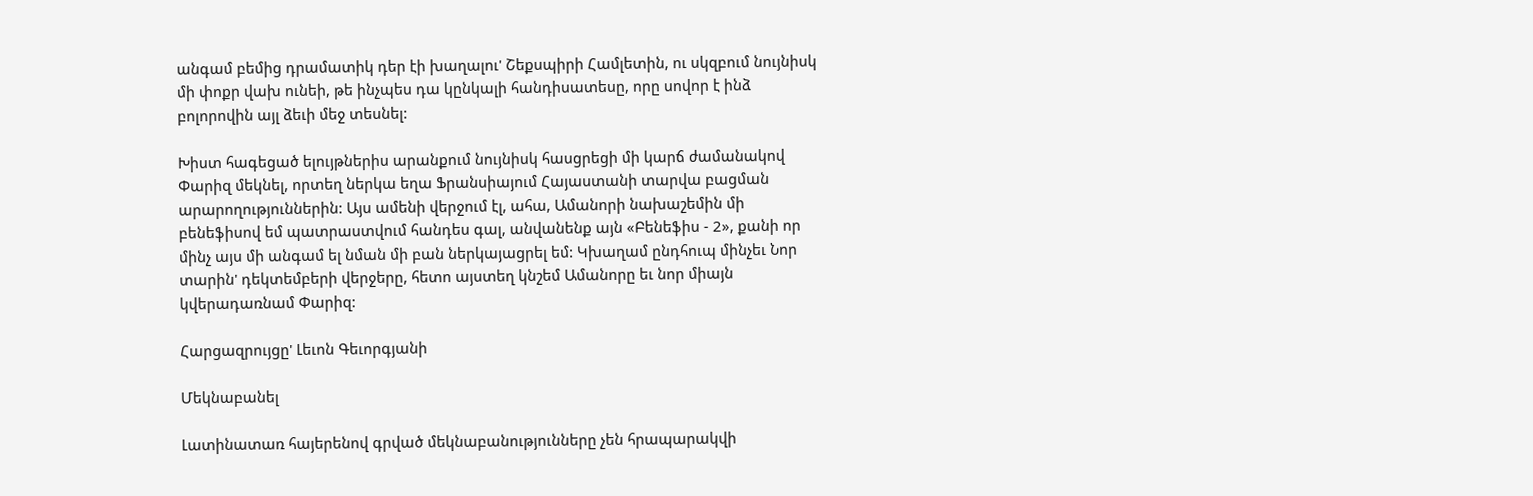անգամ բեմից դրամատիկ դեր էի խաղալու' Շեքսպիրի Համլետին, ու սկզբում նույնիսկ մի փոքր վախ ունեի, թե ինչպես դա կընկալի հանդիսատեսը, որը սովոր է ինձ բոլորովին այլ ձեւի մեջ տեսնել:

Խիստ հագեցած ելույթներիս արանքում նույնիսկ հասցրեցի մի կարճ ժամանակով Փարիզ մեկնել, որտեղ ներկա եղա Ֆրանսիայում Հայաստանի տարվա բացման արարողություններին: Այս ամենի վերջում էլ, ահա, Ամանորի նախաշեմին մի բենեֆիսով եմ պատրաստվում հանդես գալ, անվանենք այն «Բենեֆիս - 2», քանի որ մինչ այս մի անգամ ել նման մի բան ներկայացրել եմ: Կխաղամ ընդհուպ մինչեւ Նոր տարին' դեկտեմբերի վերջերը, հետո այստեղ կնշեմ Ամանորը եւ նոր միայն կվերադառնամ Փարիզ:

Հարցազրույցը' Լեւոն Գեւորգյանի

Մեկնաբանել

Լատինատառ հայերենով գրված մեկնաբանությունները չեն հրապարակվի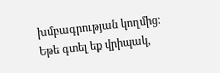խմբագրության կողմից։
Եթե գտել եք վրիպակ,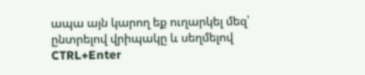ապա այն կարող եք ուղարկել մեզ՝ ընտրելով վրիպակը և սեղմելով CTRL+Enter